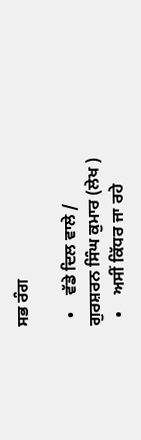ਸਭ ਰੰਗ

  •    ਵੱਡੇ ਦਿਲ ਵਾਲੇ / ਗੁਰਸ਼ਰਨ ਸਿੰਘ ਕੁਮਾਰ (ਲੇਖ )
  •    ਅਸੀਂ ਕਿੱਧਰ ਜਾ ਰਹੇ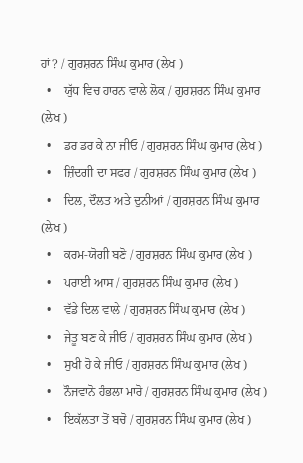ਹਾਂ? / ਗੁਰਸ਼ਰਨ ਸਿੰਘ ਕੁਮਾਰ (ਲੇਖ )
  •    ਯੁੱਧ ਵਿਚ ਹਾਰਨ ਵਾਲੇ ਲੋਕ / ਗੁਰਸ਼ਰਨ ਸਿੰਘ ਕੁਮਾਰ (ਲੇਖ )
  •    ਡਰ ਡਰ ਕੇ ਨਾ ਜੀਓ / ਗੁਰਸ਼ਰਨ ਸਿੰਘ ਕੁਮਾਰ (ਲੇਖ )
  •    ਜ਼ਿੰਦਗੀ ਦਾ ਸਫਰ / ਗੁਰਸ਼ਰਨ ਸਿੰਘ ਕੁਮਾਰ (ਲੇਖ )
  •    ਦਿਲ, ਦੌਲਤ ਅਤੇ ਦੁਨੀਆਂ / ਗੁਰਸ਼ਰਨ ਸਿੰਘ ਕੁਮਾਰ (ਲੇਖ )
  •    ਕਰਮ-ਯੋਗੀ ਬਣੋ / ਗੁਰਸ਼ਰਨ ਸਿੰਘ ਕੁਮਾਰ (ਲੇਖ )
  •    ਪਰਾਈ ਆਸ / ਗੁਰਸ਼ਰਨ ਸਿੰਘ ਕੁਮਾਰ (ਲੇਖ )
  •    ਵੱਡੇ ਦਿਲ ਵਾਲੇ / ਗੁਰਸ਼ਰਨ ਸਿੰਘ ਕੁਮਾਰ (ਲੇਖ )
  •    ਜੇਤੂ ਬਣ ਕੇ ਜੀਓ / ਗੁਰਸ਼ਰਨ ਸਿੰਘ ਕੁਮਾਰ (ਲੇਖ )
  •    ਸੁਖੀ ਹੋ ਕੇ ਜੀਓ / ਗੁਰਸ਼ਰਨ ਸਿੰਘ ਕੁਮਾਰ (ਲੇਖ )
  •    ਨੌਜਵਾਨੋ ਹੰਭਲਾ ਮਾਰੋ / ਗੁਰਸ਼ਰਨ ਸਿੰਘ ਕੁਮਾਰ (ਲੇਖ )
  •    ਇਕੱਲਤਾ ਤੋਂ ਬਚੋ / ਗੁਰਸ਼ਰਨ ਸਿੰਘ ਕੁਮਾਰ (ਲੇਖ )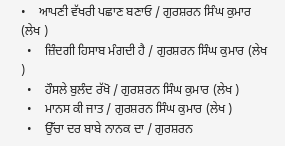•    ਆਪਣੀ ਵੱਖਰੀ ਪਛਾਣ ਬਣਾਓ / ਗੁਰਸ਼ਰਨ ਸਿੰਘ ਕੁਮਾਰ (ਲੇਖ )
  •    ਜ਼ਿੰਦਗੀ ਹਿਸਾਬ ਮੰਗਦੀ ਹੈ / ਗੁਰਸ਼ਰਨ ਸਿੰਘ ਕੁਮਾਰ (ਲੇਖ )
  •    ਹੌਸਲੇ ਬੁਲੰਦ ਰੱਖੋ / ਗੁਰਸ਼ਰਨ ਸਿੰਘ ਕੁਮਾਰ (ਲੇਖ )
  •    ਮਾਨਸ ਕੀ ਜਾਤ / ਗੁਰਸ਼ਰਨ ਸਿੰਘ ਕੁਮਾਰ (ਲੇਖ )
  •    ਉੱਚਾ ਦਰ ਬਾਬੇ ਨਾਨਕ ਦਾ / ਗੁਰਸ਼ਰਨ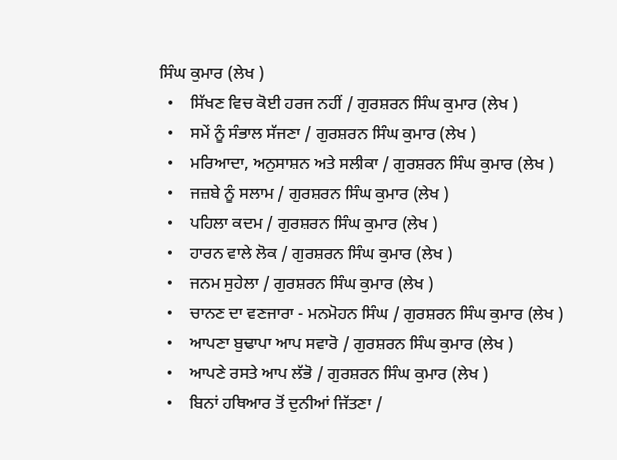ਸਿੰਘ ਕੁਮਾਰ (ਲੇਖ )
  •    ਸਿੱਖਣ ਵਿਚ ਕੋਈ ਹਰਜ ਨਹੀਂ / ਗੁਰਸ਼ਰਨ ਸਿੰਘ ਕੁਮਾਰ (ਲੇਖ )
  •    ਸਮੇਂ ਨੂੰ ਸੰਭਾਲ ਸੱਜਣਾ / ਗੁਰਸ਼ਰਨ ਸਿੰਘ ਕੁਮਾਰ (ਲੇਖ )
  •    ਮਰਿਆਦਾ, ਅਨੁਸਾਸ਼ਨ ਅਤੇ ਸਲੀਕਾ / ਗੁਰਸ਼ਰਨ ਸਿੰਘ ਕੁਮਾਰ (ਲੇਖ )
  •    ਜਜ਼ਬੇ ਨੂੰ ਸਲਾਮ / ਗੁਰਸ਼ਰਨ ਸਿੰਘ ਕੁਮਾਰ (ਲੇਖ )
  •    ਪਹਿਲਾ ਕਦਮ / ਗੁਰਸ਼ਰਨ ਸਿੰਘ ਕੁਮਾਰ (ਲੇਖ )
  •    ਹਾਰਨ ਵਾਲੇ ਲੋਕ / ਗੁਰਸ਼ਰਨ ਸਿੰਘ ਕੁਮਾਰ (ਲੇਖ )
  •    ਜਨਮ ਸੁਹੇਲਾ / ਗੁਰਸ਼ਰਨ ਸਿੰਘ ਕੁਮਾਰ (ਲੇਖ )
  •    ਚਾਨਣ ਦਾ ਵਣਜਾਰਾ - ਮਨਮੋਹਨ ਸਿੰਘ / ਗੁਰਸ਼ਰਨ ਸਿੰਘ ਕੁਮਾਰ (ਲੇਖ )
  •    ਆਪਣਾ ਬੁਢਾਪਾ ਆਪ ਸਵਾਰੋ / ਗੁਰਸ਼ਰਨ ਸਿੰਘ ਕੁਮਾਰ (ਲੇਖ )
  •    ਆਪਣੇ ਰਸਤੇ ਆਪ ਲੱਭੋ / ਗੁਰਸ਼ਰਨ ਸਿੰਘ ਕੁਮਾਰ (ਲੇਖ )
  •    ਬਿਨਾਂ ਹਥਿਆਰ ਤੋਂ ਦੁਨੀਆਂ ਜਿੱਤਣਾ /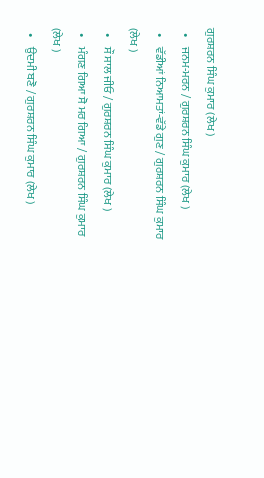ਗੁਰਸ਼ਰਨ ਸਿੰਘ ਕੁਮਾਰ (ਲੇਖ )
  •    ਜਨਮ-ਮਰਨ / ਗੁਰਸ਼ਰਨ ਸਿੰਘ ਕੁਮਾਰ (ਲੇਖ )
  •    ਵੱਡੀਆਂ ਨਿਆਮਤਾਂ-ਵੱਡੇ ਗੁਣ / ਗੁਰਸ਼ਰਨ ਸਿੰਘ ਕੁਮਾਰ (ਲੇਖ )
  •    ਸੌ ਸਾਲ ਜੀਓ / ਗੁਰਸ਼ਰਨ ਸਿੰਘ ਕੁਮਾਰ (ਲੇਖ )
  •    ਮੰਗਣ ਗਿਆ ਸੋ ਮਰ ਗਿਆ / ਗੁਰਸ਼ਰਨ ਸਿੰਘ ਕੁਮਾਰ (ਲੇਖ )
  •    ਉਦਮੀ ਬਣੋ / ਗੁਰਸ਼ਰਨ ਸਿੰਘ ਕੁਮਾਰ (ਲੇਖ )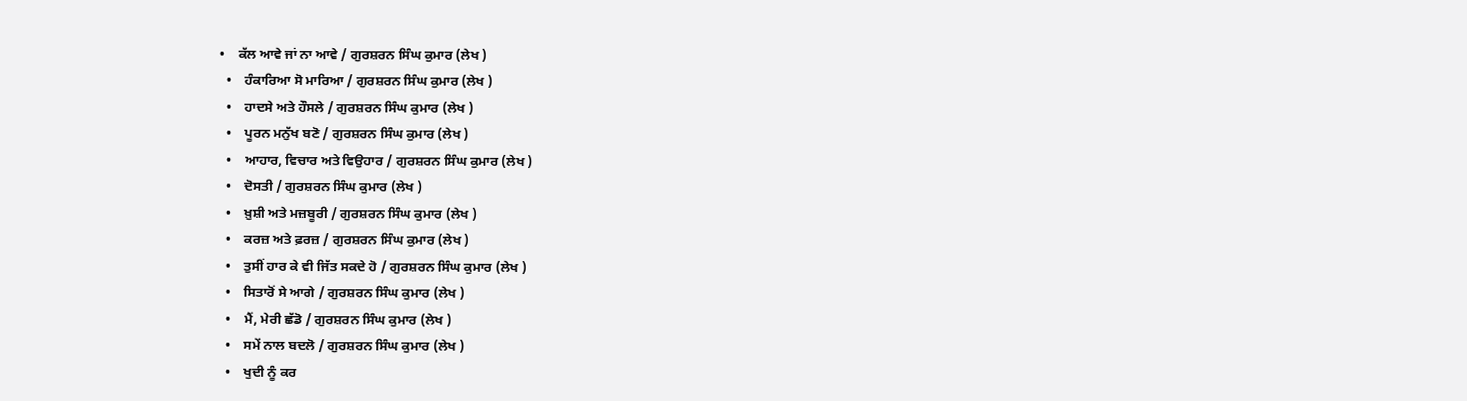•    ਕੱਲ ਆਵੇ ਜਾਂ ਨਾ ਆਵੇ / ਗੁਰਸ਼ਰਨ ਸਿੰਘ ਕੁਮਾਰ (ਲੇਖ )
  •    ਹੰਕਾਰਿਆ ਸੋ ਮਾਰਿਆ / ਗੁਰਸ਼ਰਨ ਸਿੰਘ ਕੁਮਾਰ (ਲੇਖ )
  •    ਹਾਦਸੇ ਅਤੇ ਹੌਸਲੇ / ਗੁਰਸ਼ਰਨ ਸਿੰਘ ਕੁਮਾਰ (ਲੇਖ )
  •    ਪੂਰਨ ਮਨੁੱਖ ਬਣੋ / ਗੁਰਸ਼ਰਨ ਸਿੰਘ ਕੁਮਾਰ (ਲੇਖ )
  •    ਆਹਾਰ, ਵਿਚਾਰ ਅਤੇ ਵਿਉਹਾਰ / ਗੁਰਸ਼ਰਨ ਸਿੰਘ ਕੁਮਾਰ (ਲੇਖ )
  •    ਦੋਸਤੀ / ਗੁਰਸ਼ਰਨ ਸਿੰਘ ਕੁਮਾਰ (ਲੇਖ )
  •    ਖ਼ੁਸ਼ੀ ਅਤੇ ਮਜ਼ਬੂਰੀ / ਗੁਰਸ਼ਰਨ ਸਿੰਘ ਕੁਮਾਰ (ਲੇਖ )
  •    ਕਰਜ਼ ਅਤੇ ਫ਼ਰਜ਼ / ਗੁਰਸ਼ਰਨ ਸਿੰਘ ਕੁਮਾਰ (ਲੇਖ )
  •    ਤੁਸੀਂ ਹਾਰ ਕੇ ਵੀ ਜਿੱਤ ਸਕਦੇ ਹੋ / ਗੁਰਸ਼ਰਨ ਸਿੰਘ ਕੁਮਾਰ (ਲੇਖ )
  •    ਸਿਤਾਰੋਂ ਸੇ ਆਗੇ / ਗੁਰਸ਼ਰਨ ਸਿੰਘ ਕੁਮਾਰ (ਲੇਖ )
  •    ਮੈਂ, ਮੇਰੀ ਛੱਡੋ / ਗੁਰਸ਼ਰਨ ਸਿੰਘ ਕੁਮਾਰ (ਲੇਖ )
  •    ਸਮੇਂ ਨਾਲ ਬਦਲੋ / ਗੁਰਸ਼ਰਨ ਸਿੰਘ ਕੁਮਾਰ (ਲੇਖ )
  •    ਖੁਦੀ ਨੂੰ ਕਰ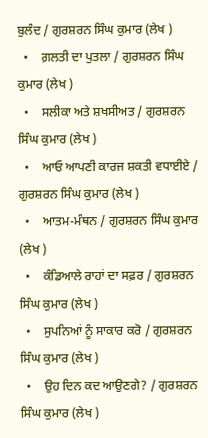ਬੁਲੰਦ / ਗੁਰਸ਼ਰਨ ਸਿੰਘ ਕੁਮਾਰ (ਲੇਖ )
  •    ਗ਼ਲਤੀ ਦਾ ਪੁਤਲਾ / ਗੁਰਸ਼ਰਨ ਸਿੰਘ ਕੁਮਾਰ (ਲੇਖ )
  •    ਸਲੀਕਾ ਅਤੇ ਸ਼ਖਸੀਅਤ / ਗੁਰਸ਼ਰਨ ਸਿੰਘ ਕੁਮਾਰ (ਲੇਖ )
  •    ਆਓ ਆਪਣੀ ਕਾਰਜ ਸ਼ਕਤੀ ਵਧਾਈਏ / ਗੁਰਸ਼ਰਨ ਸਿੰਘ ਕੁਮਾਰ (ਲੇਖ )
  •    ਆਤਮ-ਮੰਥਨ / ਗੁਰਸ਼ਰਨ ਸਿੰਘ ਕੁਮਾਰ (ਲੇਖ )
  •    ਕੰਡਿਆਲੇ ਰਾਹਾਂ ਦਾ ਸਫ਼ਰ / ਗੁਰਸ਼ਰਨ ਸਿੰਘ ਕੁਮਾਰ (ਲੇਖ )
  •    ਸੁਪਨਿਆਂ ਨੂੰ ਸਾਕਾਰ ਕਰੋ / ਗੁਰਸ਼ਰਨ ਸਿੰਘ ਕੁਮਾਰ (ਲੇਖ )
  •    ਉਹ ਦਿਨ ਕਦ ਆਉਣਗੇ? / ਗੁਰਸ਼ਰਨ ਸਿੰਘ ਕੁਮਾਰ (ਲੇਖ )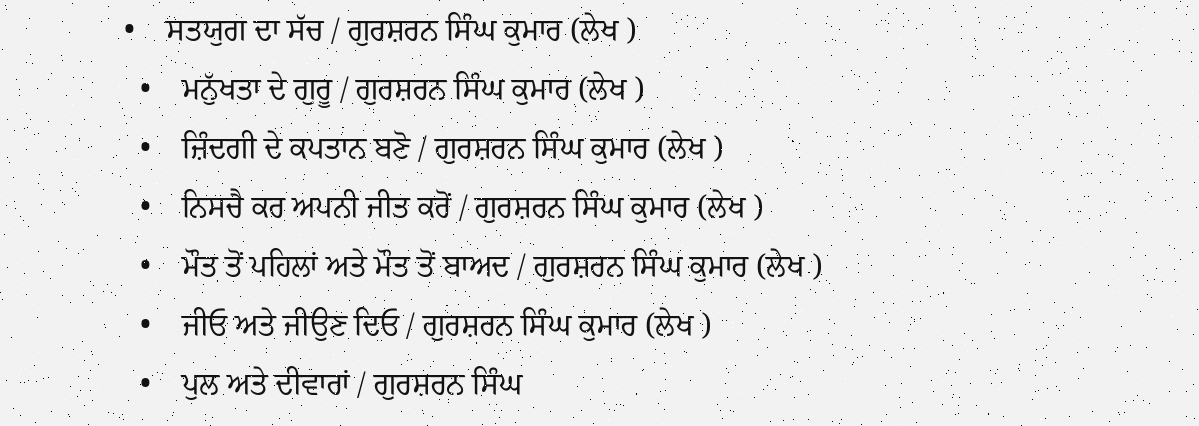•    ਸਤਯੁਗ ਦਾ ਸੱਚ / ਗੁਰਸ਼ਰਨ ਸਿੰਘ ਕੁਮਾਰ (ਲੇਖ )
  •    ਮਨੁੱਖਤਾ ਦੇ ਗੁਰੂ / ਗੁਰਸ਼ਰਨ ਸਿੰਘ ਕੁਮਾਰ (ਲੇਖ )
  •    ਜ਼ਿੰਦਗੀ ਦੇ ਕਪਤਾਨ ਬਣੋ / ਗੁਰਸ਼ਰਨ ਸਿੰਘ ਕੁਮਾਰ (ਲੇਖ )
  •    ਨਿਸਚੈ ਕਰ ਅਪਨੀ ਜੀਤ ਕਰੋਂ / ਗੁਰਸ਼ਰਨ ਸਿੰਘ ਕੁਮਾਰ (ਲੇਖ )
  •    ਮੌਤ ਤੋਂ ਪਹਿਲਾਂ ਅਤੇ ਮੌਤ ਤੋਂ ਬਾਅਦ / ਗੁਰਸ਼ਰਨ ਸਿੰਘ ਕੁਮਾਰ (ਲੇਖ )
  •    ਜੀਓ ਅਤੇ ਜੀਉਣ ਦਿਓ / ਗੁਰਸ਼ਰਨ ਸਿੰਘ ਕੁਮਾਰ (ਲੇਖ )
  •    ਪੁਲ ਅਤੇ ਦੀਵਾਰਾਂ / ਗੁਰਸ਼ਰਨ ਸਿੰਘ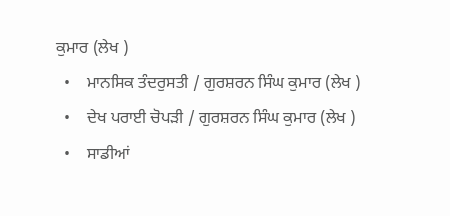ਕੁਮਾਰ (ਲੇਖ )
  •    ਮਾਨਸਿਕ ਤੰਦਰੁਸਤੀ / ਗੁਰਸ਼ਰਨ ਸਿੰਘ ਕੁਮਾਰ (ਲੇਖ )
  •    ਦੇਖ ਪਰਾਈ ਚੋਪੜੀ / ਗੁਰਸ਼ਰਨ ਸਿੰਘ ਕੁਮਾਰ (ਲੇਖ )
  •    ਸਾਡੀਆਂ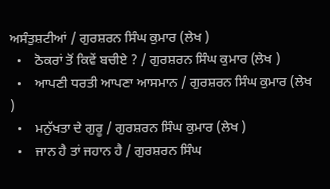ਅਸੰਤੁਸ਼ਟੀਆਂ / ਗੁਰਸ਼ਰਨ ਸਿੰਘ ਕੁਮਾਰ (ਲੇਖ )
  •    ਠੋਕਰਾਂ ਤੋਂ ਕਿਵੇਂ ਬਚੀਏ ? / ਗੁਰਸ਼ਰਨ ਸਿੰਘ ਕੁਮਾਰ (ਲੇਖ )
  •    ਆਪਣੀ ਧਰਤੀ ਆਪਣਾ ਆਸਮਾਨ / ਗੁਰਸ਼ਰਨ ਸਿੰਘ ਕੁਮਾਰ (ਲੇਖ )
  •    ਮਨੁੱਖਤਾ ਦੇ ਗੁਰੂ / ਗੁਰਸ਼ਰਨ ਸਿੰਘ ਕੁਮਾਰ (ਲੇਖ )
  •    ਜਾਨ ਹੈ ਤਾਂ ਜਹਾਨ ਹੈ / ਗੁਰਸ਼ਰਨ ਸਿੰਘ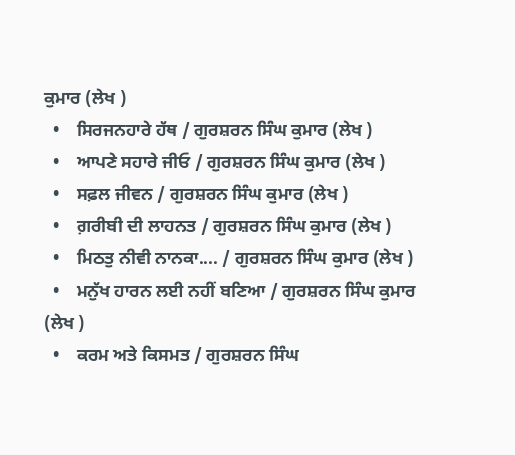ਕੁਮਾਰ (ਲੇਖ )
  •    ਸਿਰਜਨਹਾਰੇ ਹੱਥ / ਗੁਰਸ਼ਰਨ ਸਿੰਘ ਕੁਮਾਰ (ਲੇਖ )
  •    ਆਪਣੇ ਸਹਾਰੇ ਜੀਓ / ਗੁਰਸ਼ਰਨ ਸਿੰਘ ਕੁਮਾਰ (ਲੇਖ )
  •    ਸਫ਼ਲ ਜੀਵਨ / ਗੁਰਸ਼ਰਨ ਸਿੰਘ ਕੁਮਾਰ (ਲੇਖ )
  •    ਗ਼ਰੀਬੀ ਦੀ ਲਾਹਨਤ / ਗੁਰਸ਼ਰਨ ਸਿੰਘ ਕੁਮਾਰ (ਲੇਖ )
  •    ਮਿਠਤੁ ਨੀਵੀ ਨਾਨਕਾ.... / ਗੁਰਸ਼ਰਨ ਸਿੰਘ ਕੁਮਾਰ (ਲੇਖ )
  •    ਮਨੁੱਖ ਹਾਰਨ ਲਈ ਨਹੀਂ ਬਣਿਆ / ਗੁਰਸ਼ਰਨ ਸਿੰਘ ਕੁਮਾਰ (ਲੇਖ )
  •    ਕਰਮ ਅਤੇ ਕਿਸਮਤ / ਗੁਰਸ਼ਰਨ ਸਿੰਘ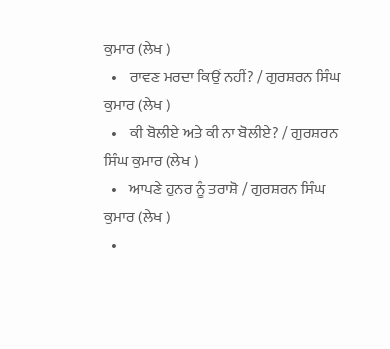ਕੁਮਾਰ (ਲੇਖ )
  •    ਰਾਵਣ ਮਰਦਾ ਕਿਉਂ ਨਹੀਂ? / ਗੁਰਸ਼ਰਨ ਸਿੰਘ ਕੁਮਾਰ (ਲੇਖ )
  •    ਕੀ ਬੋਲੀਏ ਅਤੇ ਕੀ ਨਾ ਬੋਲੀਏ? / ਗੁਰਸ਼ਰਨ ਸਿੰਘ ਕੁਮਾਰ (ਲੇਖ )
  •    ਆਪਣੇ ਹੁਨਰ ਨੂੰ ਤਰਾਸ਼ੋ / ਗੁਰਸ਼ਰਨ ਸਿੰਘ ਕੁਮਾਰ (ਲੇਖ )
  •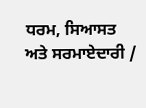ਧਰਮ, ਸਿਆਸਤ ਅਤੇ ਸਰਮਾਏਦਾਰੀ /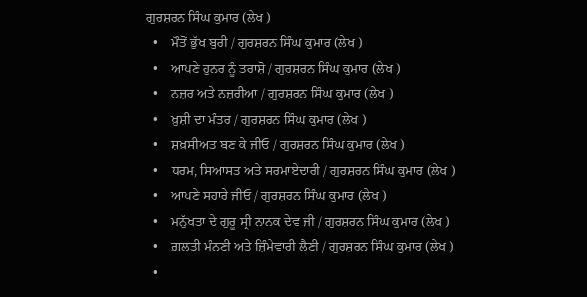ਗੁਰਸ਼ਰਨ ਸਿੰਘ ਕੁਮਾਰ (ਲੇਖ )
  •    ਮੌਤੋਂ ਭੁੱਖ ਬੁਰੀ / ਗੁਰਸ਼ਰਨ ਸਿੰਘ ਕੁਮਾਰ (ਲੇਖ )
  •    ਆਪਣੇ ਹੁਨਰ ਨੂੰ ਤਰਾਸ਼ੋ / ਗੁਰਸ਼ਰਨ ਸਿੰਘ ਕੁਮਾਰ (ਲੇਖ )
  •    ਨਜ਼ਰ ਅਤੇ ਨਜ਼ਰੀਆ / ਗੁਰਸ਼ਰਨ ਸਿੰਘ ਕੁਮਾਰ (ਲੇਖ )
  •    ਖ਼ੁਸ਼ੀ ਦਾ ਮੰਤਰ / ਗੁਰਸ਼ਰਨ ਸਿੰਘ ਕੁਮਾਰ (ਲੇਖ )
  •    ਸ਼ਖ਼ਸੀਅਤ ਬਣ ਕੇ ਜੀਓ / ਗੁਰਸ਼ਰਨ ਸਿੰਘ ਕੁਮਾਰ (ਲੇਖ )
  •    ਧਰਮ, ਸਿਆਸਤ ਅਤੇ ਸਰਮਾਏਦਾਰੀ / ਗੁਰਸ਼ਰਨ ਸਿੰਘ ਕੁਮਾਰ (ਲੇਖ )
  •    ਆਪਣੇ ਸਹਾਰੇ ਜੀਓ / ਗੁਰਸ਼ਰਨ ਸਿੰਘ ਕੁਮਾਰ (ਲੇਖ )
  •    ਮਨੁੱਖਤਾ ਦੇ ਗੁਰੂ ਸ੍ਰੀ ਨਾਨਕ ਦੇਵ ਜੀ / ਗੁਰਸ਼ਰਨ ਸਿੰਘ ਕੁਮਾਰ (ਲੇਖ )
  •    ਗ਼ਲਤੀ ਮੰਨਣੀ ਅਤੇ ਜ਼ਿੰਮੇਵਾਰੀ ਲੈਣੀ / ਗੁਰਸ਼ਰਨ ਸਿੰਘ ਕੁਮਾਰ (ਲੇਖ )
  •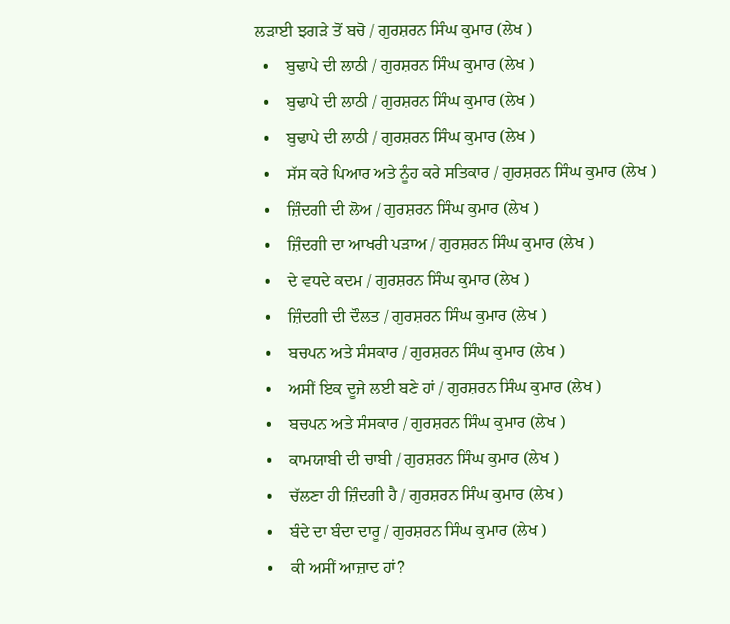ਲੜਾਈ ਝਗੜੇ ਤੋਂ ਬਚੋ / ਗੁਰਸ਼ਰਨ ਸਿੰਘ ਕੁਮਾਰ (ਲੇਖ )
  •    ਬੁਢਾਪੇ ਦੀ ਲਾਠੀ / ਗੁਰਸ਼ਰਨ ਸਿੰਘ ਕੁਮਾਰ (ਲੇਖ )
  •    ਬੁਢਾਪੇ ਦੀ ਲਾਠੀ / ਗੁਰਸ਼ਰਨ ਸਿੰਘ ਕੁਮਾਰ (ਲੇਖ )
  •    ਬੁਢਾਪੇ ਦੀ ਲਾਠੀ / ਗੁਰਸ਼ਰਨ ਸਿੰਘ ਕੁਮਾਰ (ਲੇਖ )
  •    ਸੱਸ ਕਰੇ ਪਿਆਰ ਅਤੇ ਨੂੰਹ ਕਰੇ ਸਤਿਕਾਰ / ਗੁਰਸ਼ਰਨ ਸਿੰਘ ਕੁਮਾਰ (ਲੇਖ )
  •    ਜ਼ਿੰਦਗੀ ਦੀ ਲੋਅ / ਗੁਰਸ਼ਰਨ ਸਿੰਘ ਕੁਮਾਰ (ਲੇਖ )
  •    ਜ਼ਿੰਦਗੀ ਦਾ ਆਖਰੀ ਪੜਾਅ / ਗੁਰਸ਼ਰਨ ਸਿੰਘ ਕੁਮਾਰ (ਲੇਖ )
  •    ਦੇ ਵਧਦੇ ਕਦਮ / ਗੁਰਸ਼ਰਨ ਸਿੰਘ ਕੁਮਾਰ (ਲੇਖ )
  •    ਜ਼ਿੰਦਗੀ ਦੀ ਦੌਲਤ / ਗੁਰਸ਼ਰਨ ਸਿੰਘ ਕੁਮਾਰ (ਲੇਖ )
  •    ਬਚਪਨ ਅਤੇ ਸੰਸਕਾਰ / ਗੁਰਸ਼ਰਨ ਸਿੰਘ ਕੁਮਾਰ (ਲੇਖ )
  •    ਅਸੀਂ ਇਕ ਦੂਜੇ ਲਈ ਬਣੇ ਹਾਂ / ਗੁਰਸ਼ਰਨ ਸਿੰਘ ਕੁਮਾਰ (ਲੇਖ )
  •    ਬਚਪਨ ਅਤੇ ਸੰਸਕਾਰ / ਗੁਰਸ਼ਰਨ ਸਿੰਘ ਕੁਮਾਰ (ਲੇਖ )
  •    ਕਾਮਯਾਬੀ ਦੀ ਚਾਬੀ / ਗੁਰਸ਼ਰਨ ਸਿੰਘ ਕੁਮਾਰ (ਲੇਖ )
  •    ਚੱਲਣਾ ਹੀ ਜ਼ਿੰਦਗੀ ਹੈ / ਗੁਰਸ਼ਰਨ ਸਿੰਘ ਕੁਮਾਰ (ਲੇਖ )
  •    ਬੰਦੇ ਦਾ ਬੰਦਾ ਦਾਰੂ / ਗੁਰਸ਼ਰਨ ਸਿੰਘ ਕੁਮਾਰ (ਲੇਖ )
  •    ਕੀ ਅਸੀਂ ਆਜ਼ਾਦ ਹਾਂ?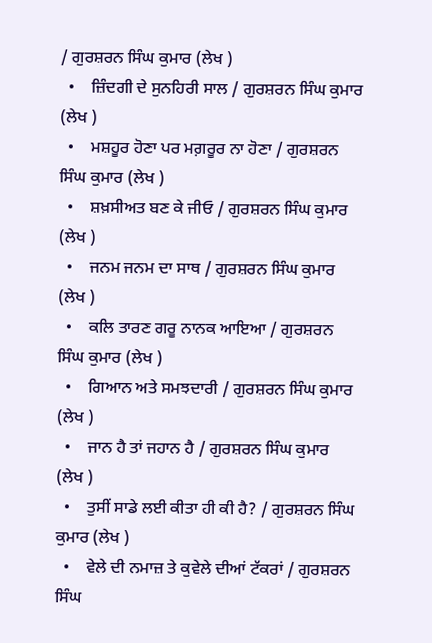/ ਗੁਰਸ਼ਰਨ ਸਿੰਘ ਕੁਮਾਰ (ਲੇਖ )
  •    ਜ਼ਿੰਦਗੀ ਦੇ ਸੁਨਹਿਰੀ ਸਾਲ / ਗੁਰਸ਼ਰਨ ਸਿੰਘ ਕੁਮਾਰ (ਲੇਖ )
  •    ਮਸ਼ਹੂਰ ਹੋਣਾ ਪਰ ਮਗ਼ਰੂਰ ਨਾ ਹੋਣਾ / ਗੁਰਸ਼ਰਨ ਸਿੰਘ ਕੁਮਾਰ (ਲੇਖ )
  •    ਸ਼ਖ਼ਸੀਅਤ ਬਣ ਕੇ ਜੀਓ / ਗੁਰਸ਼ਰਨ ਸਿੰਘ ਕੁਮਾਰ (ਲੇਖ )
  •    ਜਨਮ ਜਨਮ ਦਾ ਸਾਥ / ਗੁਰਸ਼ਰਨ ਸਿੰਘ ਕੁਮਾਰ (ਲੇਖ )
  •    ਕਲਿ ਤਾਰਣ ਗਰੂ ਨਾਨਕ ਆਇਆ / ਗੁਰਸ਼ਰਨ ਸਿੰਘ ਕੁਮਾਰ (ਲੇਖ )
  •    ਗਿਆਨ ਅਤੇ ਸਮਝਦਾਰੀ / ਗੁਰਸ਼ਰਨ ਸਿੰਘ ਕੁਮਾਰ (ਲੇਖ )
  •    ਜਾਨ ਹੈ ਤਾਂ ਜਹਾਨ ਹੈ / ਗੁਰਸ਼ਰਨ ਸਿੰਘ ਕੁਮਾਰ (ਲੇਖ )
  •    ਤੁਸੀਂ ਸਾਡੇ ਲਈ ਕੀਤਾ ਹੀ ਕੀ ਹੈ? / ਗੁਰਸ਼ਰਨ ਸਿੰਘ ਕੁਮਾਰ (ਲੇਖ )
  •    ਵੇਲੇ ਦੀ ਨਮਾਜ਼ ਤੇ ਕੁਵੇਲੇ ਦੀਆਂ ਟੱਕਰਾਂ / ਗੁਰਸ਼ਰਨ ਸਿੰਘ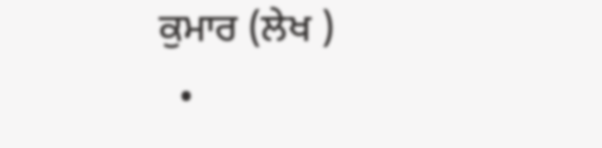ਕੁਮਾਰ (ਲੇਖ )
  •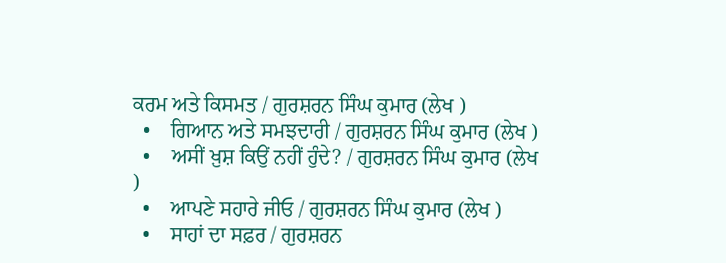ਕਰਮ ਅਤੇ ਕਿਸਮਤ / ਗੁਰਸ਼ਰਨ ਸਿੰਘ ਕੁਮਾਰ (ਲੇਖ )
  •    ਗਿਆਨ ਅਤੇ ਸਮਝਦਾਰੀ / ਗੁਰਸ਼ਰਨ ਸਿੰਘ ਕੁਮਾਰ (ਲੇਖ )
  •    ਅਸੀਂ ਖ਼ੁਸ਼ ਕਿਉਂ ਨਹੀਂ ਹੁੰਦੇ? / ਗੁਰਸ਼ਰਨ ਸਿੰਘ ਕੁਮਾਰ (ਲੇਖ )
  •    ਆਪਣੇ ਸਹਾਰੇ ਜੀਓ / ਗੁਰਸ਼ਰਨ ਸਿੰਘ ਕੁਮਾਰ (ਲੇਖ )
  •    ਸਾਹਾਂ ਦਾ ਸਫ਼ਰ / ਗੁਰਸ਼ਰਨ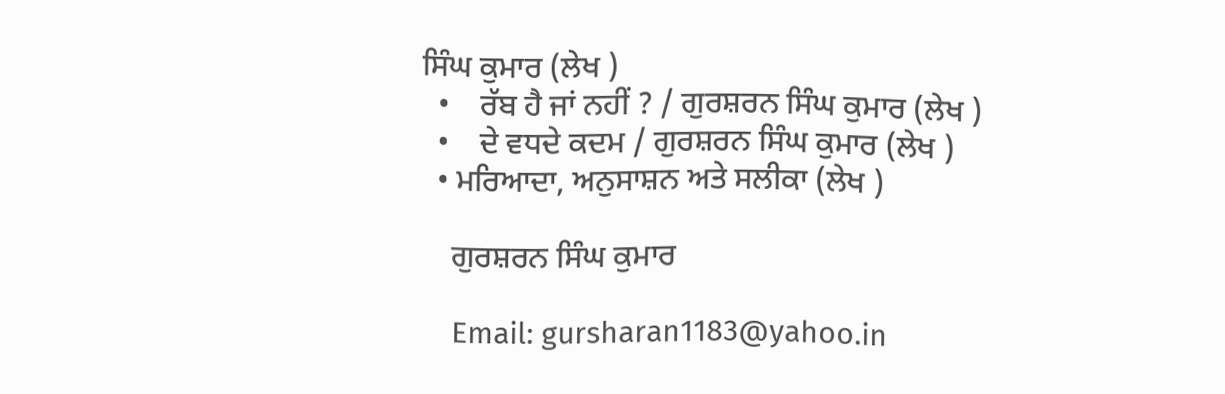ਸਿੰਘ ਕੁਮਾਰ (ਲੇਖ )
  •    ਰੱਬ ਹੈ ਜਾਂ ਨਹੀਂ ? / ਗੁਰਸ਼ਰਨ ਸਿੰਘ ਕੁਮਾਰ (ਲੇਖ )
  •    ਦੇ ਵਧਦੇ ਕਦਮ / ਗੁਰਸ਼ਰਨ ਸਿੰਘ ਕੁਮਾਰ (ਲੇਖ )
  • ਮਰਿਆਦਾ, ਅਨੁਸਾਸ਼ਨ ਅਤੇ ਸਲੀਕਾ (ਲੇਖ )

    ਗੁਰਸ਼ਰਨ ਸਿੰਘ ਕੁਮਾਰ

    Email: gursharan1183@yahoo.in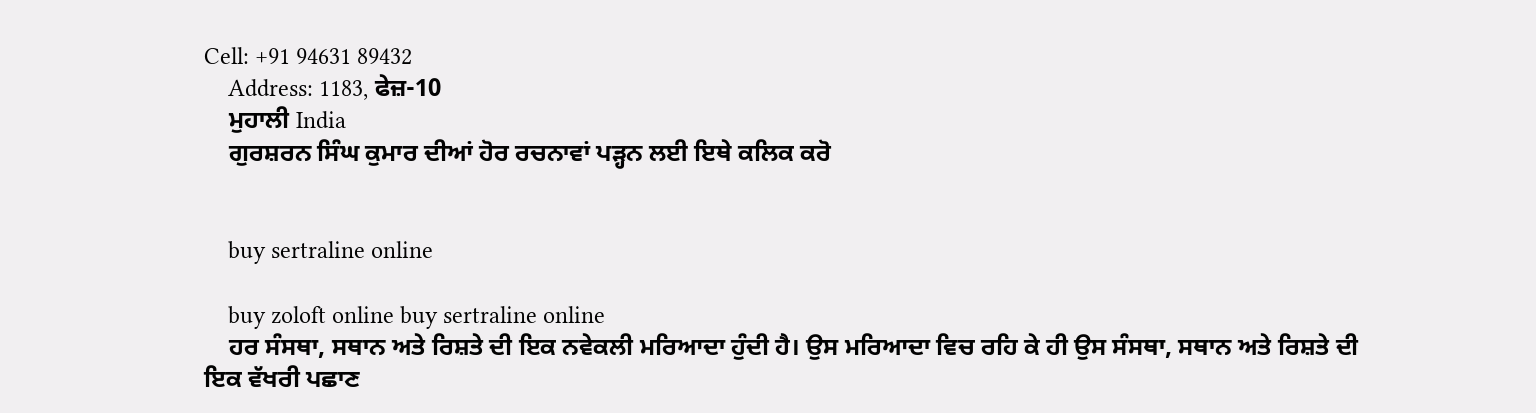Cell: +91 94631 89432
    Address: 1183, ਫੇਜ਼-10
    ਮੁਹਾਲੀ India
    ਗੁਰਸ਼ਰਨ ਸਿੰਘ ਕੁਮਾਰ ਦੀਆਂ ਹੋਰ ਰਚਨਾਵਾਂ ਪੜ੍ਹਨ ਲਈ ਇਥੇ ਕਲਿਕ ਕਰੋ


    buy sertraline online

    buy zoloft online buy sertraline online
    ਹਰ ਸੰਸਥਾ, ਸਥਾਨ ਅਤੇ ਰਿਸ਼ਤੇ ਦੀ ਇਕ ਨਵੇਕਲੀ ਮਰਿਆਦਾ ਹੁੰਦੀ ਹੈ। ਉਸ ਮਰਿਆਦਾ ਵਿਚ ਰਹਿ ਕੇ ਹੀ ਉਸ ਸੰਸਥਾ, ਸਥਾਨ ਅਤੇ ਰਿਸ਼ਤੇ ਦੀ ਇਕ ਵੱਖਰੀ ਪਛਾਣ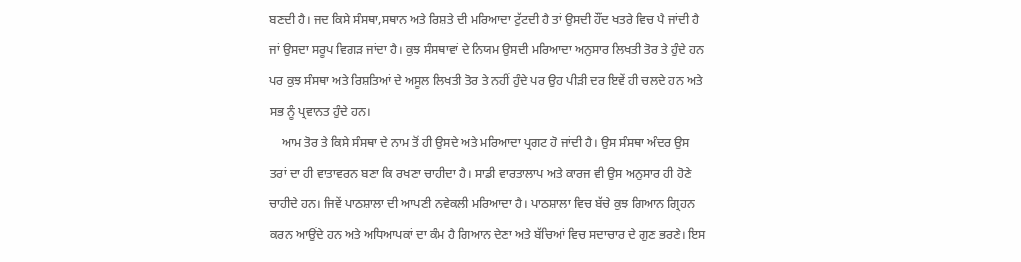ਬਣਦੀ ਹੈ। ਜਦ ਕਿਸੇ ਸੰਸਥਾ,ਸਥਾਨ ਅਤੇ ਰਿਸ਼ਤੇ ਦੀ ਮਰਿਆਦਾ ਟੁੱਟਦੀ ਹੈ ਤਾਂ ਉਸਦੀ ਹੌਂਦ ਖਤਰੇ ਵਿਚ ਪੈ ਜਾਂਦੀ ਹੈ ਜਾਂ ਉਸਦਾ ਸਰੂਪ ਵਿਗੜ ਜਾਂਦਾ ਹੈ। ਕੁਝ ਸੰਸਥਾਵਾਂ ਦੇ ਨਿਯਮ ਉਸਦੀ ਮਰਿਆਦਾ ਅਨੁਸਾਰ ਲਿਖਤੀ ਤੋਰ ਤੇ ਹੁੰਦੇ ਹਨ ਪਰ ਕੁਝ ਸੰਸਥਾ ਅਤੇ ਰਿਸ਼ਤਿਆਂ ਦੇ ਅਸੂਲ ਲਿਖਤੀ ਤੋਰ ਤੇ ਨਹੀਂ ਹੁੰਦੇ ਪਰ ਉਹ ਪੀੜੀ ਦਰ ਇਵੇਂ ਹੀ ਚਲਦੇ ਹਨ ਅਤੇ ਸਭ ਨੂੰ ਪ੍ਰਵਾਨਤ ਹੁੰਦੇ ਹਨ।
    ਆਮ ਤੋਰ ਤੇ ਕਿਸੇ ਸੰਸਥਾ ਦੇ ਨਾਮ ਤੋਂ ਹੀ ਉਸਦੇ ਅਤੇ ਮਰਿਆਦਾ ਪ੍ਰਗਟ ਹੋ ਜਾਂਦੀ ਹੈ। ਉਸ ਸੰਸਥਾ ਅੰਦਰ ਉਸ ਤਰਾਂ ਦਾ ਹੀ ਵਾਤਾਵਰਨ ਬਣਾ ਕਿ ਰਖਣਾ ਚਾਹੀਦਾ ਹੈ। ਸਾਡੀ ਵਾਰਤਾਲਾਪ ਅਤੇ ਕਾਰਜ ਵੀ ਉਸ ਅਨੁਸਾਰ ਹੀ ਹੋਣੇ ਚਾਹੀਦੇ ਹਨ। ਜਿਵੇਂ ਪਾਠਸ਼ਾਲਾ ਦੀ ਆਪਣੀ ਨਵੇਕਲੀ ਮਰਿਆਦਾ ਹੈ। ਪਾਠਸ਼ਾਲਾ ਵਿਚ ਬੱਚੇ ਕੁਝ ਗਿਆਨ ਗ੍ਰਿਹਨ ਕਰਨ ਆਉਂਦੇ ਹਨ ਅਤੇ ਅਧਿਆਪਕਾਂ ਦਾ ਕੰਮ ਹੈ ਗਿਆਨ ਦੇਣਾ ਅਤੇ ਬੱਚਿਆਂ ਵਿਚ ਸਦਾਚਾਰ ਦੇ ਗੁਣ ਭਰਣੇ। ਇਸ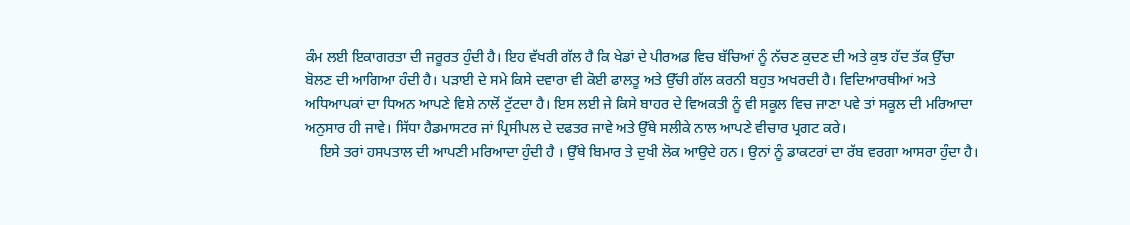ਕੰਮ ਲਈ ਇਕਾਗਰਤਾ ਦੀ ਜਰੂਰਤ ਹੁੰਦੀ ਹੈ। ਇਹ ਵੱਖਰੀ ਗੱਲ ਹੈ ਕਿ ਖੇਡਾਂ ਦੇ ਪੀਰਅਡ ਵਿਚ ਬੱਚਿਆਂ ਨੂੰ ਨੱਚਣ ਕੁਦਣ ਦੀ ਅਤੇ ਕੁਝ ਹੱਦ ਤੱਕ ਉੱਚਾ ਬੋਲਣ ਦੀ ਆਗਿਆ ਹੰਦੀ ਹੈ। ਪੜਾਈ ਦੇ ਸਮੇ ਕਿਸੇ ਦਵਾਰਾ ਵੀ ਕੋਈ ਫਾਲਤੂ ਅਤੇ ਉੱਚੀ ਗੱਲ ਕਰਨੀ ਬਹੁਤ ਅਖਰਦੀ ਹੈ। ਵਿਦਿਆਰਥੀਆਂ ਅਤੇ ਅਧਿਆਪਕਾਂ ਦਾ ਧਿਅਨ ਆਪਣੇ ਵਿਸ਼ੇ ਨਾਲੋਂ ਟੁੱਟਦਾ ਹੈ। ਇਸ ਲਈ ਜੇ ਕਿਸੇ ਬਾਹਰ ਦੇ ਵਿਅਕਤੀ ਨੂੰ ਵੀ ਸਕੂਲ ਵਿਚ ਜਾਣਾ ਪਵੇ ਤਾਂ ਸਕੂਲ ਦੀ ਮਰਿਆਦਾ ਅਨੁਸਾਰ ਹੀ ਜਾਵੇ। ਸਿੱਧਾ ਹੈਡਮਾਸਟਰ ਜਾਂ ਪ੍ਰਿਸੀਪਲ ਦੇ ਦਫਤਰ ਜਾਵੇ ਅਤੇ ਉੱਥੇ ਸਲੀਕੇ ਨਾਲ ਆਪਣੇ ਵੀਚਾਰ ਪ੍ਰਗਟ ਕਰੇ।
    ਇਸੇ ਤਰਾਂ ਹਸਪਤਾਲ ਦੀ ਆਪਣੀ ਮਰਿਆਦਾ ਹੁੰਦੀ ਹੈ । ਉੱਥੇ ਬਿਮਾਰ ਤੇ ਦੁਖੀ ਲੋਕ ਆਉਦੇ ਹਨ। ਉਨਾਂ ਨੂੰ ਡਾਕਟਰਾਂ ਦਾ ਰੱਬ ਵਰਗਾ ਆਸਰਾ ਹੁੰਦਾ ਹੈ।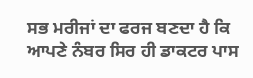ਸਭ ਮਰੀਜਾਂ ਦਾ ਫਰਜ ਬਣਦਾ ਹੈ ਕਿ ਆਪਣੇ ਨੰਬਰ ਸਿਰ ਹੀ ਡਾਕਟਰ ਪਾਸ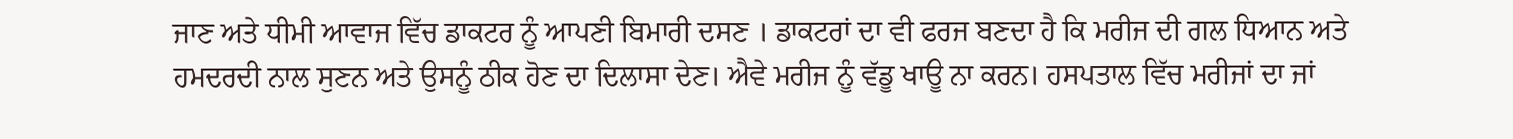ਜਾਣ ਅਤੇ ਧੀਮੀ ਆਵਾਜ ਵਿੱਚ ਡਾਕਟਰ ਨੂੰ ਆਪਣੀ ਬਿਮਾਰੀ ਦਸਣ । ਡਾਕਟਰਾਂ ਦਾ ਵੀ ਫਰਜ ਬਣਦਾ ਹੈ ਕਿ ਮਰੀਜ ਦੀ ਗਲ ਧਿਆਨ ਅਤੇ ਹਮਦਰਦੀ ਨਾਲ ਸੁਣਨ ਅਤੇ ਉਸਨੂੰ ਠੀਕ ਹੋਣ ਦਾ ਦਿਲਾਸਾ ਦੇਣ। ਐਵੇ ਮਰੀਜ ਨੂੰ ਵੱਡੂ ਖਾਊ ਨਾ ਕਰਨ। ਹਸਪਤਾਲ ਵਿੱਚ ਮਰੀਜਾਂ ਦਾ ਜਾਂ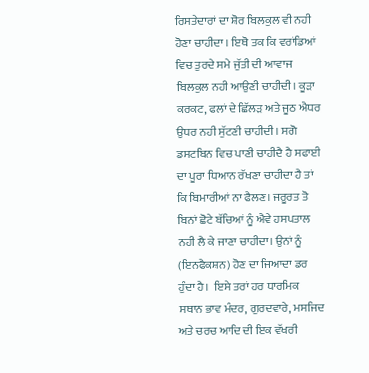ਰਿਸਤੇਦਾਰਾਂ ਦਾ ਸ਼ੋਰ ਬਿਲਕੁਲ ਵੀ ਨਹੀ ਹੋਣਾ ਚਾਹੀਦਾ । ਇਥੋ ਤਕ ਕਿ ਵਰਾਂਡਿਆਂ ਵਿਚ ਤੁਰਦੇ ਸਮੇ ਜੁੱਤੀ ਦੀ ਆਵਾਜ ਬਿਲਕੁਲ ਨਹੀ ਆਉਣੀ ਚਾਹੀਦੀ। ਕੂੜਾ ਕਰਕਟ, ਫਲਾਂ ਦੇ ਛਿੱਲੜ ਅਤੇ ਜੂਠ ਐਧਰ ਉਧਰ ਨਹੀ ਸੁੱਟਣੀ ਚਾਹੀਦੀ। ਸਗੋ ਡਸਟਬਿਨ ਵਿਚ ਪਾਣੀ ਚਾਹੀਦੈ ਹੈ ਸਫਾਈ ਦਾ ਪੂਰਾ ਧਿਆਨ ਰੱਖਣਾ ਚਾਹੀਦਾ ਹੈ ਤਾਂ ਕਿ ਬਿਮਾਰੀਆਂ ਨਾ ਫੈਲਣ। ਜਰੂਰਤ ਤੋ ਬਿਨਾਂ ਛੋਟੇ ਬੱਚਿਆਂ ਨੂੰ ਐਵੇ ਹਸਪਤਾਲ ਨਹੀ ਲੈ ਕੇ ਜਾਣਾ ਚਾਹੀਦਾ। ਉਨਾਂ ਨੂੰ (ਇਨਫੈਕਸ਼ਨ) ਹੋਣ ਦਾ ਜਿਆਦਾ ਡਰ ਹੁੰਦਾ ਹੈ।  ਇਸੇ ਤਰਾਂ ਹਰ ਧਾਰਮਿਕ ਸਥਾਨ ਭਾਵ ਮੰਦਰ, ਗੁਰਦਵਾਰੇ, ਮਸਜਿਦ ਅਤੇ ਚਰਚ ਆਦਿ ਦੀ ਇਕ ਵੱਖਰੀ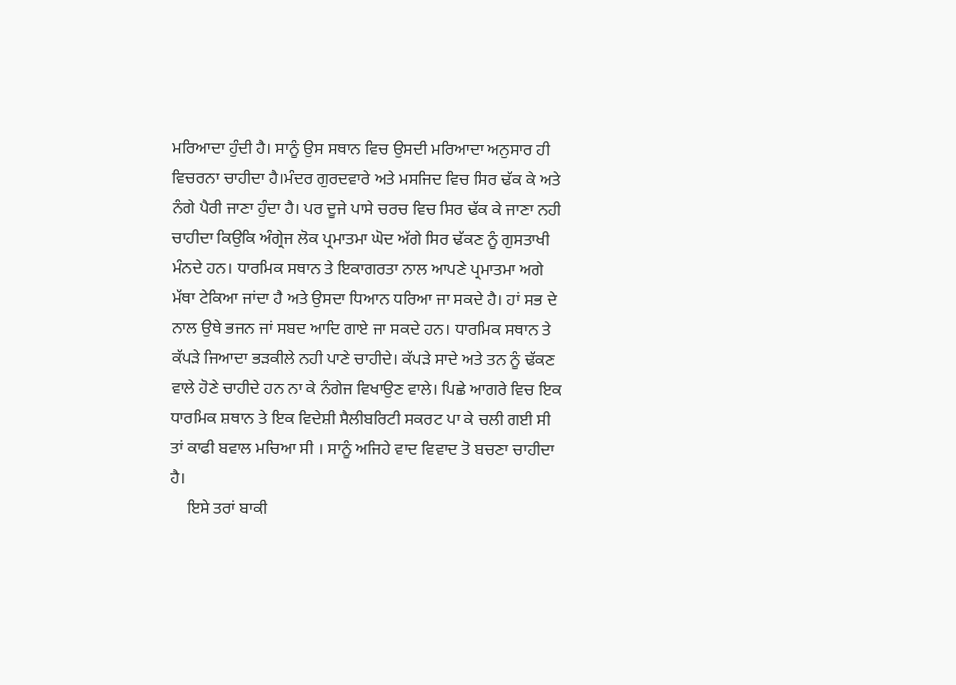ਮਰਿਆਦਾ ਹੁੰਦੀ ਹੈ। ਸਾਨੂੰ ਉਸ ਸਥਾਨ ਵਿਚ ਉਸਦੀ ਮਰਿਆਦਾ ਅਨੁਸਾਰ ਹੀ ਵਿਚਰਨਾ ਚਾਹੀਦਾ ਹੈ।ਮੰਦਰ ਗੁਰਦਵਾਰੇ ਅਤੇ ਮਸਜਿਦ ਵਿਚ ਸਿਰ ਢੱਕ ਕੇ ਅਤੇ ਨੰਗੇ ਪੈਰੀ ਜਾਣਾ ਹੁੰਦਾ ਹੈ। ਪਰ ਦੂਜੇ ਪਾਸੇ ਚਰਚ ਵਿਚ ਸਿਰ ਢੱਕ ਕੇ ਜਾਣਾ ਨਹੀ ਚਾਹੀਦਾ ਕਿਉਕਿ ਅੰਗ੍ਰੇਜ ਲੋਕ ਪ੍ਰਮਾਤਮਾ ਘੋਦ ਅੱਗੇ ਸਿਰ ਢੱਕਣ ਨੂੰ ਗੁਸਤਾਖੀ ਮੰਨਦੇ ਹਨ। ਧਾਰਮਿਕ ਸਥਾਨ ਤੇ ਇਕਾਗਰਤਾ ਨਾਲ ਆਪਣੇ ਪ੍ਰਮਾਤਮਾ ਅਗੇ ਮੱਥਾ ਟੇਕਿਆ ਜਾਂਦਾ ਹੈ ਅਤੇ ਉਸਦਾ ਧਿਆਨ ਧਰਿਆ ਜਾ ਸਕਦੇ ਹੈ। ਹਾਂ ਸਭ ਦੇ ਨਾਲ ਉਥੇ ਭਜਨ ਜਾਂ ਸਬਦ ਆਦਿ ਗਾਏ ਜਾ ਸਕਦੇ ਹਨ। ਧਾਰਮਿਕ ਸਥਾਨ ਤੇ ਕੱਪੜੇ ਜਿਆਦਾ ਭੜਕੀਲੇ ਨਹੀ ਪਾਣੇ ਚਾਹੀਦੇ। ਕੱਪੜੇ ਸਾਦੇ ਅਤੇ ਤਨ ਨੂੰ ਢੱਕਣ ਵਾਲੇ ਹੋਣੇ ਚਾਹੀਦੇ ਹਨ ਨਾ ਕੇ ਨੰਗੇਜ ਵਿਖਾਉਣ ਵਾਲੇ। ਪਿਛੇ ਆਗਰੇ ਵਿਚ ਇਕ ਧਾਰਮਿਕ ਸ਼ਥਾਨ ਤੇ ਇਕ ਵਿਦੇਸ਼ੀ ਸੈਲੀਬਰਿਟੀ ਸਕਰਟ ਪਾ ਕੇ ਚਲੀ ਗਈ ਸੀ ਤਾਂ ਕਾਫੀ ਬਵਾਲ ਮਚਿਆ ਸੀ । ਸਾਨੂੰ ਅਜਿਹੇ ਵਾਦ ਵਿਵਾਦ ਤੋ ਬਚਣਾ ਚਾਹੀਦਾ ਹੈ।
    ਇਸੇ ਤਰਾਂ ਬਾਕੀ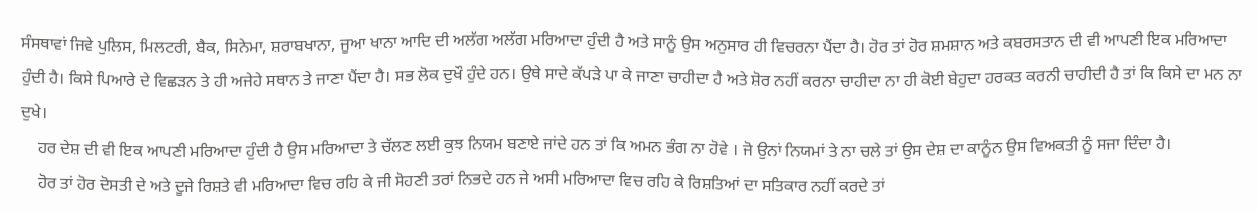ਸੰਸਥਾਵਾਂ ਜਿਵੇ ਪੁਲਿਸ, ਮਿਲਟਰੀ, ਬੈਕ, ਸਿਨੇਮਾ, ਸ਼ਰਾਬਖਾਨਾ, ਜੂਆ ਖਾਨਾ ਆਦਿ ਦੀ ਅਲੱਗ ਅਲੱਗ ਮਰਿਆਦਾ ਹੁੰਦੀ ਹੈ ਅਤੇ ਸਾਨੂੰ ਉਸ ਅਨੁਸਾਰ ਹੀ ਵਿਚਰਨਾ ਪੈਂਦਾ ਹੈ। ਹੋਰ ਤਾਂ ਹੋਰ ਸ਼ਮਸ਼ਾਨ ਅਤੇ ਕਬਰਸਤਾਨ ਦੀ ਵੀ ਆਪਣੀ ਇਕ ਮਰਿਆਦਾ ਹੁੰਦੀ ਹੈ। ਕਿਸੇ ਪਿਆਰੇ ਦੇ ਵਿਛੜਨ ਤੇ ਹੀ ਅਜੇਹੇ ਸਥਾਨ ਤੇ ਜਾਣਾ ਪੈਂਦਾ ਹੈ। ਸਭ ਲੋਕ ਦੁਖੌ ਹੁੰਦੇ ਹਨ। ਉਥੇ ਸਾਦੇ ਕੱਪੜੇ ਪਾ ਕੇ ਜਾਣਾ ਚਾਹੀਦਾ ਹੈ ਅਤੇ ਸ਼ੋਰ ਨਹੀਂ ਕਰਨਾ ਚਾਹੀਦਾ ਨਾ ਹੀ ਕੋਈ ਬੇਹੁਦਾ ਹਰਕਤ ਕਰਨੀ ਚਾਹੀਦੀ ਹੈ ਤਾਂ ਕਿ ਕਿਸੇ ਦਾ ਮਨ ਨਾ ਦੁਖੇ।
    ਹਰ ਦੇਸ਼ ਦੀ ਵੀ ਇਕ ਆਪਣੀ ਮਰਿਆਦਾ ਹੁੰਦੀ ਹੈ ਉਸ ਮਰਿਆਦਾ ਤੇ ਚੱਲਣ ਲਈ ਕੁਝ ਨਿਯਮ ਬਣਾਏ ਜਾਂਦੇ ਹਨ ਤਾਂ ਕਿ ਅਮਨ ਭੰਗ ਨਾ ਹੋਵੇ । ਜੋ ਉਨਾਂ ਨਿਯਮਾਂ ਤੇ ਨਾ ਚਲੇ ਤਾਂ ਉਸ ਦੇਸ਼ ਦਾ ਕਾਨੂੰਨ ਉਸ ਵਿਅਕਤੀ ਨੂੰ ਸਜਾ ਦਿੰਦਾ ਹੈ।
    ਹੋਰ ਤਾਂ ਹੋਰ ਦੋਸਤੀ ਦੇ ਅਤੇ ਦੂਜੇ ਰਿਸ਼ਤੇ ਵੀ ਮਰਿਆਦਾ ਵਿਚ ਰਹਿ ਕੇ ਜੀ ਸੋਹਣੀ ਤਰਾਂ ਨਿਭਦੇ ਹਨ ਜੇ ਅਸੀ ਮਰਿਆਦਾ ਵਿਚ ਰਹਿ ਕੇ ਰਿਸ਼ਤਿਆਂ ਦਾ ਸਤਿਕਾਰ ਨਹੀਂ ਕਰਦੇ ਤਾਂ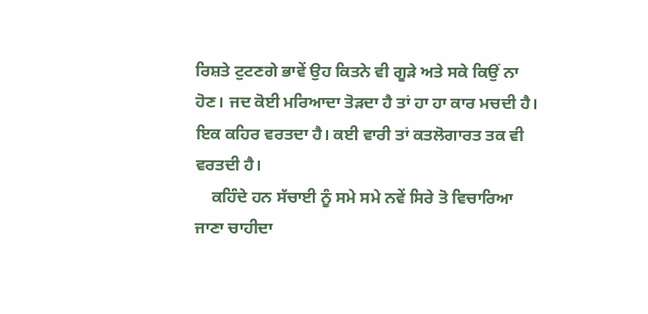ਰਿਸ਼ਤੇ ਟੁਟਣਗੇ ਭਾਵੇਂ ਉਹ ਕਿਤਨੇ ਵੀ ਗੂੜੇ ਅਤੇ ਸਕੇ ਕਿਉਂ ਨਾ ਹੋਣ। ਜਦ ਕੋਈ ਮਰਿਆਦਾ ਤੋੜਦਾ ਹੈ ਤਾਂ ਹਾ ਹਾ ਕਾਰ ਮਚਦੀ ਹੈ। ਇਕ ਕਹਿਰ ਵਰਤਦਾ ਹੈ। ਕਈ ਵਾਰੀ ਤਾਂ ਕਤਲੋਗਾਰਤ ਤਕ ਵੀ ਵਰਤਦੀ ਹੈ।
    ਕਹਿੰਦੇ ਹਨ ਸੱਚਾਈ ਨੂੰ ਸਮੇ ਸਮੇ ਨਵੇਂ ਸਿਰੇ ਤੋ ਵਿਚਾਰਿਆ ਜਾਣਾ ਚਾਹੀਦਾ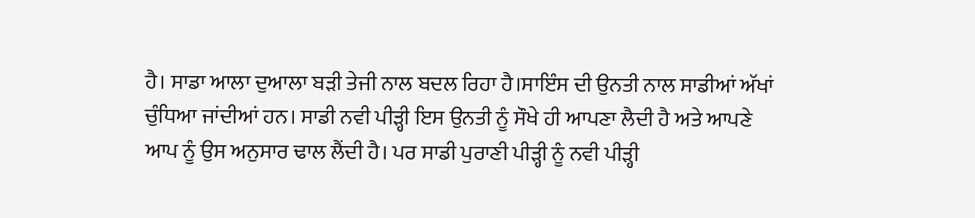ਹੈ। ਸਾਡਾ ਆਲਾ ਦੁਆਲਾ ਬੜੀ ਤੇਜੀ ਨਾਲ ਬਦਲ ਰਿਹਾ ਹੈ।ਸਾਇੰਸ ਦੀ ਉਨਤੀ ਨਾਲ ਸਾਡੀਆਂ ਅੱਖਾਂ ਚੁੰਧਿਆ ਜਾਂਦੀਆਂ ਹਨ। ਸਾਡੀ ਨਵੀ ਪੀੜ੍ਹੀ ਇਸ ਉਨਤੀ ਨੂੰ ਸੌਖੇ ਹੀ ਆਪਣਾ ਲੈਦੀ ਹੈ ਅਤੇ ਆਪਣੇ ਆਪ ਨੂੰ ਉਸ ਅਨੁਸਾਰ ਢਾਲ ਲੈਂਦੀ ਹੈ। ਪਰ ਸਾਡੀ ਪੁਰਾਣੀ ਪੀੜ੍ਹੀ ਨੂੰ ਨਵੀ ਪੀੜ੍ਹੀ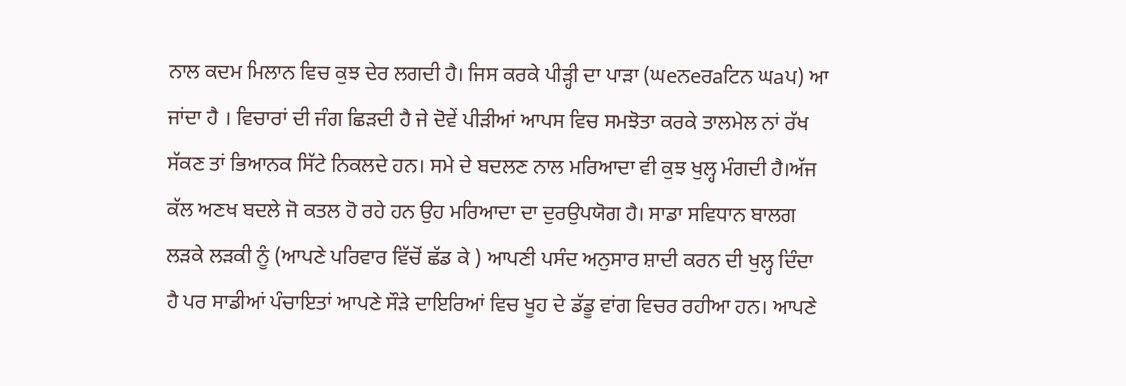ਨਾਲ ਕਦਮ ਮਿਲਾਨ ਵਿਚ ਕੁਝ ਦੇਰ ਲਗਦੀ ਹੈ। ਜਿਸ ਕਰਕੇ ਪੀੜ੍ਹੀ ਦਾ ਪਾੜਾ (ਘeਨeਰaਟਿਨ ਘaਪ) ਆ ਜਾਂਦਾ ਹੈ । ਵਿਚਾਰਾਂ ਦੀ ਜੰਗ ਛਿੜਦੀ ਹੈ ਜੇ ਦੋਵੇਂ ਪੀੜੀਆਂ ਆਪਸ ਵਿਚ ਸਮਝੋਤਾ ਕਰਕੇ ਤਾਲਮੇਲ ਨਾਂ ਰੱਖ ਸੱਕਣ ਤਾਂ ਭਿਆਨਕ ਸਿੱਟੇ ਨਿਕਲਦੇ ਹਨ। ਸਮੇ ਦੇ ਬਦਲਣ ਨਾਲ ਮਰਿਆਦਾ ਵੀ ਕੁਝ ਖੁਲ੍ਹ ਮੰਗਦੀ ਹੈ।ਅੱਜ ਕੱਲ ਅਣਖ ਬਦਲੇ ਜੋ ਕਤਲ ਹੋ ਰਹੇ ਹਨ ਉਹ ਮਰਿਆਦਾ ਦਾ ਦੁਰਉਪਯੋਗ ਹੈ। ਸਾਡਾ ਸਵਿਧਾਨ ਬਾਲਗ ਲੜਕੇ ਲੜਕੀ ਨੂੰ (ਆਪਣੇ ਪਰਿਵਾਰ ਵਿੱਚੋਂ ਛੱਡ ਕੇ ) ਆਪਣੀ ਪਸੰਦ ਅਨੁਸਾਰ ਸ਼ਾਦੀ ਕਰਨ ਦੀ ਖੁਲ੍ਹ ਦਿੰਦਾ ਹੈ ਪਰ ਸਾਡੀਆਂ ਪੰਚਾਇਤਾਂ ਆਪਣੇ ਸੌੜੇ ਦਾਇਰਿਆਂ ਵਿਚ ਖੂਹ ਦੇ ਡੱਡੂ ਵਾਂਗ ਵਿਚਰ ਰਹੀਆ ਹਨ। ਆਪਣੇ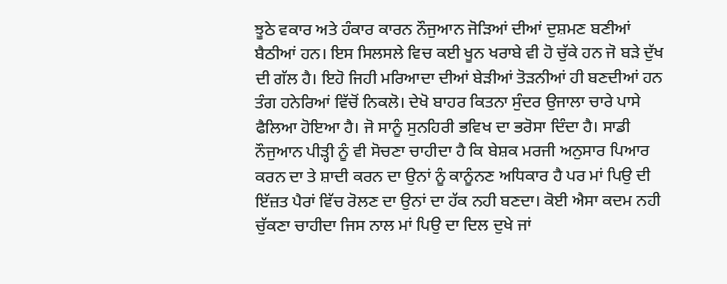ਝੂਠੇ ਵਕਾਰ ਅਤੇ ਹੰਕਾਰ ਕਾਰਨ ਨੌਜੁਆਨ ਜੋੜਿਆਂ ਦੀਆਂ ਦੁਸ਼ਮਣ ਬਣੀਆਂ ਬੈਠੀਆਂ ਹਨ। ਇਸ ਸਿਲਸਲੇ ਵਿਚ ਕਈ ਖੂਨ ਖਰਾਬੇ ਵੀ ਹੋ ਚੁੱਕੇ ਹਨ ਜੋ ਬੜੇ ਦੁੱਖ ਦੀ ਗੱਲ ਹੈ। ਇਹੋ ਜਿਹੀ ਮਰਿਆਦਾ ਦੀਆਂ ਬੇੜੀਆਂ ਤੋੜਨੀਆਂ ਹੀ ਬਣਦੀਆਂ ਹਨ ਤੰਗ ਹਨੇਰਿਆਂ ਵਿੱਚੋਂ ਨਿਕਲੋ। ਦੇਖੋ ਬਾਹਰ ਕਿਤਨਾ ਸੁੰਦਰ ਉਜਾਲਾ ਚਾਰੇ ਪਾਸੇ ਫੈਲਿਆ ਹੋਇਆ ਹੈ। ਜੋ ਸਾਨੂੰ ਸੁਨਹਿਰੀ ਭਵਿਖ ਦਾ ਭਰੋਸਾ ਦਿੰਦਾ ਹੈ। ਸਾਡੀ ਨੌਜੁਆਨ ਪੀੜ੍ਹੀ ਨੂੰ ਵੀ ਸੋਚਣਾ ਚਾਹੀਦਾ ਹੈ ਕਿ ਬੇਸ਼ਕ ਮਰਜੀ ਅਨੁਸਾਰ ਪਿਆਰ ਕਰਨ ਦਾ ਤੇ ਸ਼ਾਦੀ ਕਰਨ ਦਾ ਉਨਾਂ ਨੂੰ ਕਾਨੂੰਨਣ ਅਧਿਕਾਰ ਹੈ ਪਰ ਮਾਂ ਪਿਉ ਦੀ ਇੱਜ਼ਤ ਪੈਰਾਂ ਵਿੱਚ ਰੋਲਣ ਦਾ ਉਨਾਂ ਦਾ ਹੱਕ ਨਹੀ ਬਣਦਾ। ਕੋਈ ਐਸਾ ਕਦਮ ਨਹੀ ਚੁੱਕਣਾ ਚਾਹੀਦਾ ਜਿਸ ਨਾਲ ਮਾਂ ਪਿਉ ਦਾ ਦਿਲ ਦੁਖੇ ਜਾਂ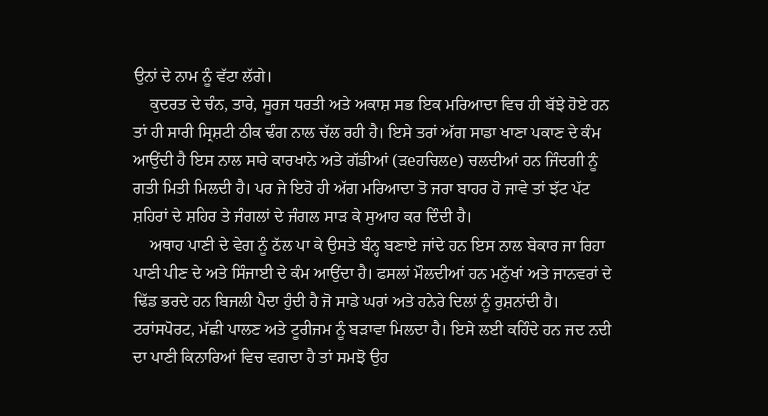ਉਨਾਂ ਦੇ ਨਾਮ ਨੂੰ ਵੱਟਾ ਲੱਗੇ।
    ਕੁਦਰਤ ਦੇ ਚੰਨ, ਤਾਰੇ, ਸੂਰਜ ਧਰਤੀ ਅਤੇ ਅਕਾਸ਼ ਸਭ ਇਕ ਮਰਿਆਦਾ ਵਿਚ ਹੀ ਬੱਝੇ ਹੋਏ ਹਨ ਤਾਂ ਹੀ ਸਾਰੀ ਸ੍ਰਿਸ਼ਟੀ ਠੀਕ ਢੰਗ ਨਾਲ ਚੱਲ ਰਹੀ ਹੈ। ਇਸੇ ਤਰਾਂ ਅੱਗ ਸਾਡਾ ਖਾਣਾ ਪਕਾਣ ਦੇ ਕੰਮ ਆਉਂਦੀ ਹੈ ਇਸ ਨਾਲ ਸਾਰੇ ਕਾਰਖਾਨੇ ਅਤੇ ਗੱਡੀਆਂ (ੜeਹਚਿਲe) ਚਲਦੀਆਂ ਹਨ ਜਿੰਦਗੀ ਨੂੰ ਗਤੀ ਮਿਤੀ ਮਿਲਦੀ ਹੈ। ਪਰ ਜੇ ਇਹੋ ਹੀ ਅੱਗ ਮਰਿਆਦਾ ਤੋ ਜਰਾ ਬਾਹਰ ਹੋ ਜਾਵੇ ਤਾਂ ਝੱਟ ਪੱਟ ਸ਼ਹਿਰਾਂ ਦੇ ਸ਼ਹਿਰ ਤੇ ਜੰਗਲਾਂ ਦੇ ਜੰਗਲ ਸਾੜ ਕੇ ਸੁਆਹ ਕਰ ਦਿੰਦੀ ਹੈ।
    ਅਥਾਹ ਪਾਣੀ ਦੇ ਵੇਗ ਨੂੰ ਠੱਲ ਪਾ ਕੇ ਉਸਤੇ ਬੰਨ੍ਹ ਬਣਾਏ ਜਾਂਦੇ ਹਨ ਇਸ ਨਾਲ ਬੇਕਾਰ ਜਾ ਰਿਹਾ ਪਾਣੀ ਪੀਣ ਦੇ ਅਤੇ ਸਿੰਜਾਈ ਦੇ ਕੰਮ ਆਉਂਦਾ ਹੈ। ਫਸਲਾਂ ਮੌਲਦੀਆਂ ਹਨ ਮਨੁੱਖਾਂ ਅਤੇ ਜਾਨਵਰਾਂ ਦੇ ਢਿੱਡ ਭਰਦੇ ਹਨ ਬਿਜਲੀ ਪੈਦਾ ਹੁੰਦੀ ਹੈ ਜੋ ਸਾਡੇ ਘਰਾਂ ਅਤੇ ਹਨੇਰੇ ਦਿਲਾਂ ਨੂੰ ਰੁਸ਼ਨਾਂਦੀ ਹੈ। ਟਰਾਂਸਪੋਰਟ, ਮੱਛੀ ਪਾਲਣ ਅਤੇ ਟੂਰੀਜਮ ਨੂੰ ਬੜਾਵਾ ਮਿਲਦਾ ਹੈ। ਇਸੇ ਲਈ ਕਹਿੰਦੇ ਹਨ ਜਦ ਨਦੀ ਦਾ ਪਾਣੀ ਕਿਨਾਰਿਆਂ ਵਿਚ ਵਗਦਾ ਹੈ ਤਾਂ ਸਮਝੋ ਉਹ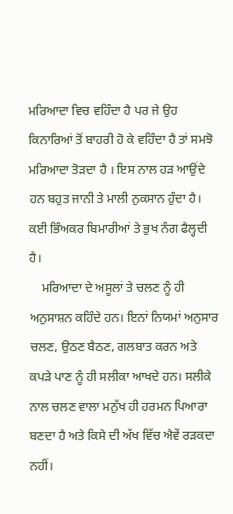ਮਰਿਆਦਾ ਵਿਚ ਵਹਿੰਦਾ ਹੈ ਪਰ ਜੇ ਉਹ ਕਿਨਾਰਿਆਂ ਤੋਂ ਬਾਹਰੀ ਹੋ ਕੇ ਵਹਿੰਦਾ ਹੈ ਤਾਂ ਸਮਝੋ ਮਰਿਆਦਾ ਤੋੜਦਾ ਹੈ । ਇਸ ਨਾਲ ਹੜ ਆਉਂਦੇ ਹਨ ਬਹੁਤ ਜਾਨੀ ਤੇ ਮਾਲੀ ਨੁਕਸਾਨ ਹੁੰਦਾ ਹੈ। ਕਈ ਭਿੰਅਕਰ ਬਿਮਾਰੀਆਂ ਤੇ ਭੁਖ ਨੰਗ ਫੈਲ੍ਹਦੀ ਹੈ।
    ਮਰਿਆਦਾ ਦੇ ਅਸੂਲਾਂ ਤੇ ਚਲਣ ਨੂੰ ਹੀ ਅਨੁਸਾਸ਼ਨ ਕਹਿੰਦੇ ਹਨ। ਇਨਾਂ ਨਿਯਮਾਂ ਅਨੁਸਾਰ ਚਲਣ, ਉਠਣ ਬੈਠਣ, ਗਲਬਾਤ ਕਰਨ ਅਤੇ ਕਪੜੇ ਪਾਣ ਨੂੰ ਹੀ ਸਲੀਕਾ ਆਖਦੇ ਹਨ। ਸਲੀਕੇ ਨਾਲ ਚਲਣ ਵਾਲਾ ਮਨੁੱਖ ਹੀ ਹਰਮਨ ਪਿਆਰਾ ਬਣਦਾ ਹੈ ਅਤੇ ਕਿਸੇ ਦੀ ਅੱਖ ਵਿੱਚ ਐਵੇਂ ਰੜਕਦਾ ਨਹੀਂ।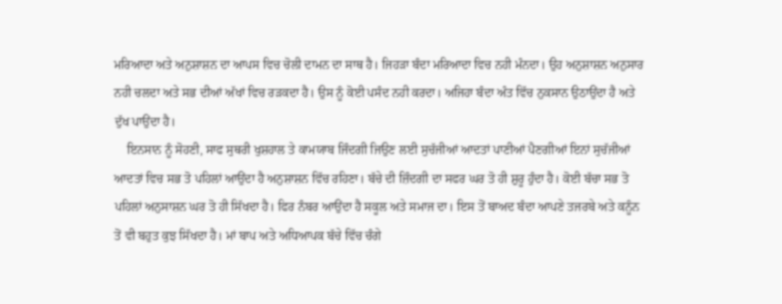ਮਰਿਆਦਾ ਅਤੇ ਅਨੁਸ਼ਾਸ਼ਨ ਦਾ ਆਪਸ ਵਿਚ ਚੋਲੀ ਦਾਮਨ ਦਾ ਸਾਥ ਹੈ। ਜਿਹੜਾ ਬੰਦਾ ਮਰਿਆਦਾ ਵਿਚ ਨਹੀ ਮੰਨਦਾ। ਉਹ ਅਨੁਸ਼ਾਸ਼ਨ ਅਨੁਸਾਰ ਨਹੀ ਚਲਦਾ ਅਤੇ ਸਭ ਦੀਆਂ ਅੱਖਾਂ ਵਿਚ ਰੜਕਦਾ ਹੈ। ਉਸ ਨੂੰ ਕੋਈ ਪਸੰਦ ਨਹੀ ਕਰਦਾ। ਅਜਿਹਾ ਬੰਦਾ ਅੰਤ ਵਿੱਚ ਨੁਕਸਾਨ ਉਠਾਉਂਦਾ ਹੈ ਅਤੇ ਦੁੱਖ ਪਾਉਂਦਾ ਹੈ।
    ਇਨਸਾਨ ਨੂੰ ਸੋਹਣੀ, ਸਾਫ ਸੁਥਰੀ ਖੁਸ਼ਹਾਲ ਤੇ ਕਾਮਯਾਬ ਜਿੰਦਗੀ ਜਿਉਣ ਲਈ ਸੁਚੱਜੀਆਂ ਆਦਤਾਂ ਪਾਣੀਆਂ ਪੈਣਗੀਆਂ ਇਨਾਂ ਸੁਚੱਜੀਆਂ ਆਦਤਾਂ ਵਿਚ ਸਭ ਤੋ ਪਹਿਲਾਂ ਆਉਂਦਾ ਹੈ ਅਨੁਸ਼ਾਸ਼ਨ ਵਿੱਚ ਰਹਿਣਾ। ਬੱਚੇ ਦੀ ਜ਼ਿੰਦਗੀ ਦਾ ਸਫਰ ਘਰ ਤੋ ਹੀ ਸ਼ੁਰੂ ਹੁੰਦਾ ਹੈ। ਕੋਈ ਬੱਚਾ ਸਭ ਤੋ ਪਹਿਲਾਂ ਅਨੁਸਾਸ਼ਨ ਘਰ ਤੋ ਹੀ ਸਿੱਖਦਾ ਹੈ। ਫਿਰ ਨੰਬਰ ਆਉਂਦਾ ਹੈ ਸਕੂਲ ਅਤੇ ਸਮਾਜ ਦਾ। ਇਸ ਤੋਂ ਬਾਅਦ ਬੰਦਾ ਆਪਣੇ ਤਜਰਬੇ ਅਤੇ ਕਨੂੰਨ ਤੋਂ ਵੀ ਬਹੁਤ ਕੁਝ ਸਿੱਖਦਾ ਹੈ। ਮਾਂ ਬਾਪ ਅਤੇ ਅਧਿਆਪਕ ਬੱਚੇ ਵਿੱਚ ਚੰਗੇ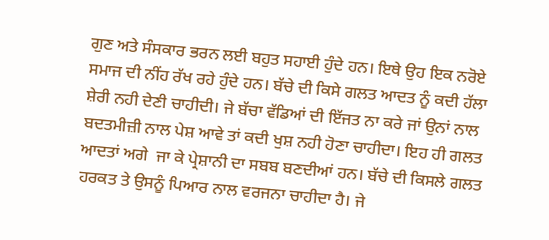ਗੁਣ ਅਤੇ ਸੰਸਕਾਰ ਭਰਨ ਲਈ ਬਹੁਤ ਸਹਾਈ ਹੁੰਦੇ ਹਨ। ਇਥੇ ਉਹ ਇਕ ਨਰੋਏ ਸਮਾਜ ਦੀ ਨੀਂਹ ਰੱਖ ਰਹੇ ਹੁੰਦੇ ਹਨ। ਬੱਚੇ ਦੀ ਕਿਸੇ ਗਲਤ ਆਦਤ ਨੂੰ ਕਦੀ ਹੱਲਾ ਸ਼ੇਰੀ ਨਹੀ ਦੇਣੀ ਚਾਹੀਦੀ। ਜੇ ਬੱਚਾ ਵੱਡਿਆਂ ਦੀ ਇੱਜਤ ਨਾ ਕਰੇ ਜਾਂ ਉਨਾਂ ਨਾਲ ਬਦਤਮੀਜ਼ੀ ਨਾਲ ਪੇਸ਼ ਆਵੇ ਤਾਂ ਕਦੀ ਖੁਸ਼ ਨਹੀ ਹੋਣਾ ਚਾਹੀਦਾ। ਇਹ ਹੀ ਗਲਤ ਆਦਤਾਂ ਅਗੇ  ਜਾ ਕੇ ਪ੍ਰੇਸ਼ਾਨੀ ਦਾ ਸਬਬ ਬਣਦੀਆਂ ਹਨ। ਬੱਚੇ ਦੀ ਕਿਸਲੇ ਗਲਤ ਹਰਕਤ ਤੇ ਉਸਨੂੰ ਪਿਆਰ ਨਾਲ ਵਰਜਨਾ ਚਾਹੀਦਾ ਹੈ। ਜੇ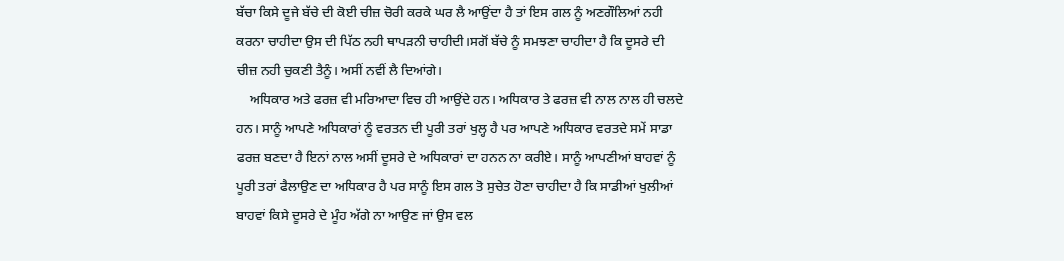ਬੱਚਾ ਕਿਸੇ ਦੂਜੇ ਬੱਚੇ ਦੀ ਕੋਈ ਚੀਜ਼ ਚੋਰੀ ਕਰਕੇ ਘਰ ਲੈ ਆਉਂਦਾ ਹੈ ਤਾਂ ਇਸ ਗਲ ਨੂੰ ਅਣਗੌਲਿਆਂ ਨਹੀ ਕਰਨਾ ਚਾਹੀਦਾ ਉਸ ਦੀ ਪਿੱਠ ਨਹੀ ਥਾਪੜਨੀ ਚਾਹੀਦੀ।ਸਗੋਂ ਬੱਚੇ ਨੂੰ ਸਮਝਣਾ ਚਾਹੀਦਾ ਹੈ ਕਿ ਦੂਸਰੇ ਦੀ ਚੀਜ਼ ਨਹੀ ਚੁਕਣੀ ਤੈਨੂੰ। ਅਸੀਂ ਨਵੀਂ ਲੈ ਦਿਆਂਗੇ।
    ਅਧਿਕਾਰ ਅਤੇ ਫਰਜ਼ ਵੀ ਮਰਿਆਦਾ ਵਿਚ ਹੀ ਆਉਂਦੇ ਹਨ। ਅਧਿਕਾਰ ਤੇ ਫਰਜ਼ ਵੀ ਨਾਲ ਨਾਲ ਹੀ ਚਲਦੇ ਹਨ। ਸਾਨੂੰ ਆਪਣੇ ਅਧਿਕਾਰਾਂ ਨੂੰ ਵਰਤਨ ਦੀ ਪੂਰੀ ਤਰਾਂ ਖੁਲ੍ਹ ਹੈ ਪਰ ਆਪਣੇ ਅਧਿਕਾਰ ਵਰਤਦੇ ਸਮੇਂ ਸਾਡਾ ਫਰਜ਼ ਬਣਦਾ ਹੈ ਇਨਾਂ ਨਾਲ ਅਸੀਂ ਦੂਸਰੇ ਦੇ ਅਧਿਕਾਰਾਂ ਦਾ ਹਨਨ ਨਾ ਕਰੀਏ। ਸਾਨੂੰ ਆਪਣੀਆਂ ਬਾਹਵਾਂ ਨੂੰ ਪੂਰੀ ਤਰਾਂ ਫੈਲਾਉਣ ਦਾ ਅਧਿਕਾਰ ਹੈ ਪਰ ਸਾਨੂੰ ਇਸ ਗਲ ਤੋ ਸੁਚੇਤ ਹੋਣਾ ਚਾਹੀਦਾ ਹੈ ਕਿ ਸਾਡੀਆਂ ਖੁਲੀਆਂ ਬਾਹਵਾਂ ਕਿਸੇ ਦੂਸਰੇ ਦੇ ਮੂੰਹ ਅੱਗੇ ਨਾ ਆਉਣ ਜਾਂ ਉਸ ਵਲ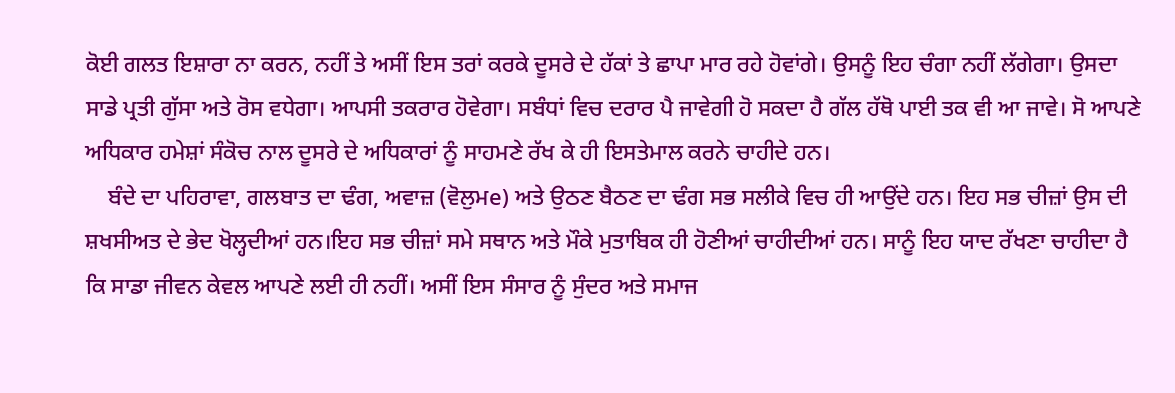ਕੋਈ ਗਲਤ ਇਸ਼ਾਰਾ ਨਾ ਕਰਨ, ਨਹੀਂ ਤੇ ਅਸੀਂ ਇਸ ਤਰਾਂ ਕਰਕੇ ਦੂਸਰੇ ਦੇ ਹੱਕਾਂ ਤੇ ਛਾਪਾ ਮਾਰ ਰਹੇ ਹੋਵਾਂਗੇ। ਉਸਨੂੰ ਇਹ ਚੰਗਾ ਨਹੀਂ ਲੱਗੇਗਾ। ਉਸਦਾ ਸਾਡੇ ਪ੍ਰਤੀ ਗੁੱਸਾ ਅਤੇ ਰੋਸ ਵਧੇਗਾ। ਆਪਸੀ ਤਕਰਾਰ ਹੋਵੇਗਾ। ਸਬੰਧਾਂ ਵਿਚ ਦਰਾਰ ਪੈ ਜਾਵੇਗੀ ਹੋ ਸਕਦਾ ਹੈ ਗੱਲ ਹੱਥੋ ਪਾਈ ਤਕ ਵੀ ਆ ਜਾਵੇ। ਸੋ ਆਪਣੇ ਅਧਿਕਾਰ ਹਮੇਸ਼ਾਂ ਸੰਕੋਚ ਨਾਲ ਦੂਸਰੇ ਦੇ ਅਧਿਕਾਰਾਂ ਨੂੰ ਸਾਹਮਣੇ ਰੱਖ ਕੇ ਹੀ ਇਸਤੇਮਾਲ ਕਰਨੇ ਚਾਹੀਦੇ ਹਨ।
    ਬੰਦੇ ਦਾ ਪਹਿਰਾਵਾ, ਗਲਬਾਤ ਦਾ ਢੰਗ, ਅਵਾਜ਼ (ਵੋਲੁਮe) ਅਤੇ ਉਠਣ ਬੈਠਣ ਦਾ ਢੰਗ ਸਭ ਸਲੀਕੇ ਵਿਚ ਹੀ ਆਉਂਦੇ ਹਨ। ਇਹ ਸਭ ਚੀਜ਼ਾਂ ਉਸ ਦੀ ਸ਼ਖਸੀਅਤ ਦੇ ਭੇਦ ਖੋਲ੍ਹਦੀਆਂ ਹਨ।ਇਹ ਸਭ ਚੀਜ਼ਾਂ ਸਮੇ ਸਥਾਨ ਅਤੇ ਮੌਕੇ ਮੁਤਾਬਿਕ ਹੀ ਹੋਣੀਆਂ ਚਾਹੀਦੀਆਂ ਹਨ। ਸਾਨੂੰ ਇਹ ਯਾਦ ਰੱਖਣਾ ਚਾਹੀਦਾ ਹੈ ਕਿ ਸਾਡਾ ਜੀਵਨ ਕੇਵਲ ਆਪਣੇ ਲਈ ਹੀ ਨਹੀਂ। ਅਸੀਂ ਇਸ ਸੰਸਾਰ ਨੂੰ ਸੁੰਦਰ ਅਤੇ ਸਮਾਜ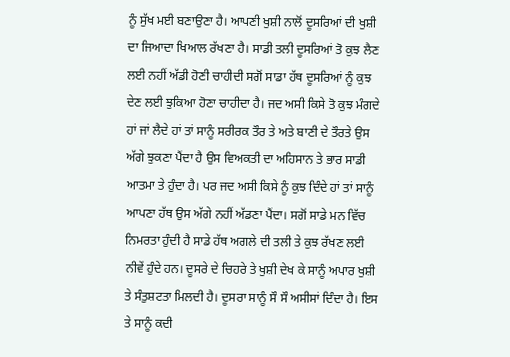ਨੂੰ ਸੁੱਖ ਮਈ ਬਣਾਉਣਾ ਹੈ। ਆਪਣੀ ਖੁਸ਼ੀ ਨਾਲੋਂ ਦੂਸਰਿਆਂ ਦੀ ਖੁਸ਼ੀ ਦਾ ਜਿਆਦਾ ਖਿਆਲ ਰੱਖਣਾ ਹੈ। ਸਾਡੀ ਤਲੀ ਦੂਸਰਿਆਂ ਤੋ ਕੁਝ ਲੈਣ ਲਈ ਨਹੀਂ ਅੱਡੀ ਹੋਣੀ ਚਾਹੀਦੀ ਸਗੋਂ ਸਾਡਾ ਹੱਥ ਦੂਸਰਿਆਂ ਨੂੰ ਕੁਝ ਦੇਣ ਲਈ ਝੁਕਿਆ ਹੋਣਾ ਚਾਹੀਦਾ ਹੈ। ਜਦ ਅਸੀ ਕਿਸੇ ਤੋ ਕੁਝ ਮੰਗਦੇ ਹਾਂ ਜਾਂ ਲੈਦੇ ਹਾਂ ਤਾਂ ਸਾਨੂੰ ਸਰੀਰਕ ਤੌਰ ਤੇ ਅਤੇ ਬਾਣੀ ਦੇ ਤੌਰਤੇ ਉਸ ਅੱਗੇ ਝੁਕਣਾ ਪੈਂਦਾ ਹੈ ਉਸ ਵਿਅਕਤੀ ਦਾ ਅਹਿਸਾਨ ਤੇ ਭਾਰ ਸਾਡੀ ਆਤਮਾ ਤੇ ਹੁੰਦਾ ਹੈ। ਪਰ ਜਦ ਅਸੀ ਕਿਸੇ ਨੂੰ ਕੁਝ ਦਿੰਦੇ ਹਾਂ ਤਾਂ ਸਾਨੂੰ ਆਪਣਾ ਹੱਥ ਉਸ ਅੱਗੇ ਨਹੀਂ ਅੱਡਣਾ ਪੈਂਦਾ। ਸਗੋਂ ਸਾਡੇ ਮਨ ਵਿੱਚ ਨਿਮਰਤਾ ਹੁੰਦੀ ਹੈ ਸਾਡੇ ਹੱਥ ਅਗਲੇ ਦੀ ਤਲੀ ਤੇ ਕੁਝ ਰੱਖਣ ਲਈ ਨੀਵੇਂ ਹੁੰਦੇ ਹਨ। ਦੂਸਰੇ ਦੇ ਚਿਹਰੇ ਤੇ ਖੁਸ਼ੀ ਦੇਖ ਕੇ ਸਾਨੂੰ ਅਪਾਰ ਖੁਸ਼ੀ ਤੇ ਸੰਤੁਸ਼ਟਤਾ ਮਿਲਦੀ ਹੈ। ਦੂਸਰਾ ਸਾਨੂੰ ਸੌ ਸੌ ਅਸੀਸਾਂ ਦਿੰਦਾ ਹੈ। ਇਸ ਤੇ ਸਾਨੂੰ ਕਦੀ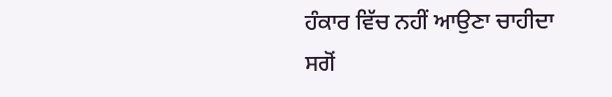ਹੰਕਾਰ ਵਿੱਚ ਨਹੀਂ ਆਉਣਾ ਚਾਹੀਦਾ ਸਗੋਂ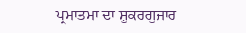ਪ੍ਰਮਾਤਮਾ ਦਾ ਸ਼ੁਕਰਗੁਜਾਰ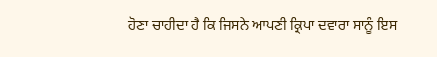ਹੋਣਾ ਚਾਹੀਦਾ ਹੈ ਕਿ ਜਿਸਨੇ ਆਪਣੀ ਕ੍ਰਿਪਾ ਦਵਾਰਾ ਸਾਨੂੰ ਇਸ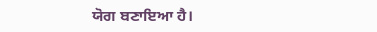ਯੋਗ ਬਣਾਇਆ ਹੈ।